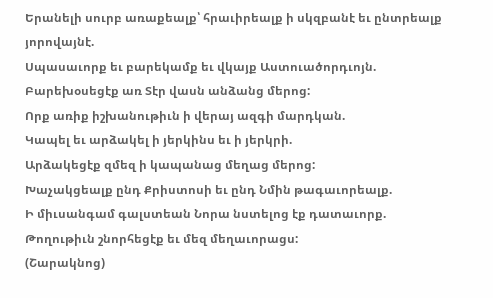Երանելի սուրբ առաքեալք՝ հրաւիրեալք ի սկզբանէ եւ ընտրեալք յորովայնէ.
Սպասաւորք եւ բարեկամք եւ վկայք Աստուածորդւոյն.
Բարեխօսեցէք առ Տէր վասն անձանց մերոց:
Որք առիք իշխանութիւն ի վերայ ազգի մարդկան.
Կապել եւ արձակել ի յերկինս եւ ի յերկրի.
Արձակեցէք զմեզ ի կապանաց մեղաց մերոց:
Խաչակցեալք ընդ Քրիստոսի եւ ընդ Նմին թագաւորեալք.
Ի միւսանգամ գալստեան Նորա նստելոց էք դատաւորք.
Թողութիւն շնորհեցէք եւ մեզ մեղաւորացս:
(Շարակնոց)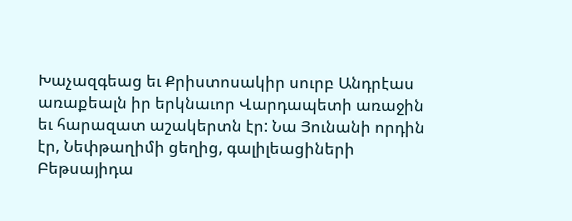Խաչազգեաց եւ Քրիստոսակիր սուրբ Անդրէաս առաքեալն իր երկնաւոր Վարդապետի առաջին եւ հարազատ աշակերտն էր: Նա Յունանի որդին էր, Նեփթաղիմի ցեղից, գալիլեացիների Բեթսայիդա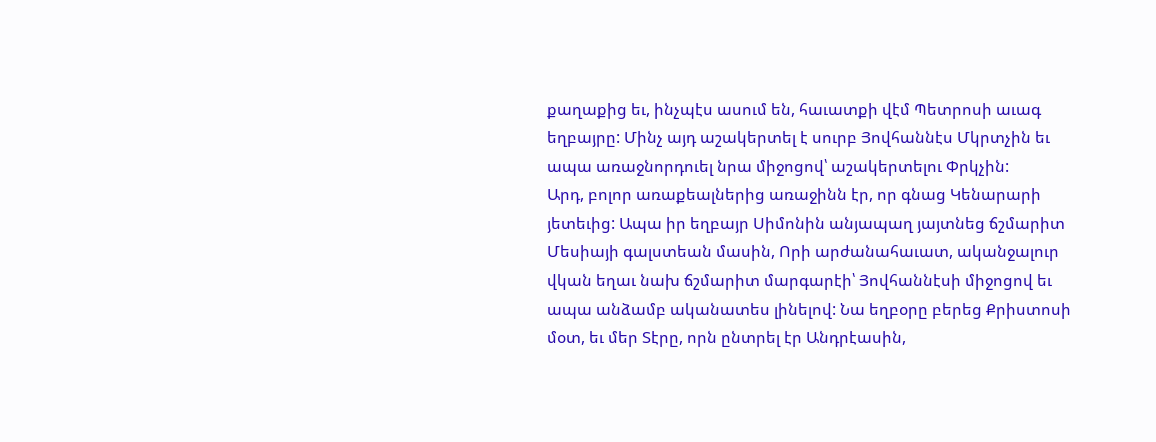քաղաքից եւ, ինչպէս ասում են, հաւատքի վէմ Պետրոսի աւագ եղբայրը: Մինչ այդ աշակերտել է սուրբ Յովհաննէս Մկրտչին եւ ապա առաջնորդուել նրա միջոցով՝ աշակերտելու Փրկչին:
Արդ, բոլոր առաքեալներից առաջինն էր, որ գնաց Կենարարի յետեւից: Ապա իր եղբայր Սիմոնին անյապաղ յայտնեց ճշմարիտ Մեսիայի գալստեան մասին, Որի արժանահաւատ, ականջալուր վկան եղաւ նախ ճշմարիտ մարգարէի՝ Յովհաննէսի միջոցով եւ ապա անձամբ ականատես լինելով: Նա եղբօրը բերեց Քրիստոսի մօտ, եւ մեր Տէրը, որն ընտրել էր Անդրէասին,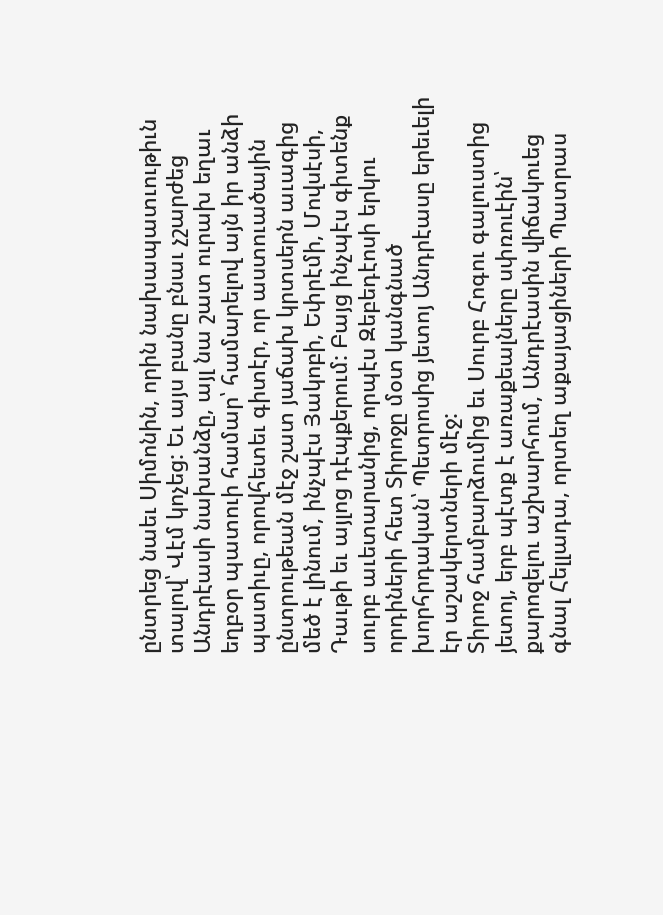ընտրեց նաեւ Սիմոնին, որին նախապատւութիւն տալով՝ Վէմ կոչեց: Եւ այս բանը բնաւ չշարժեց Անդրէասի նախանձը, այլ նա շատ ուրախ եղաւ եղբօր պատուի համար՝ համարելով այն իր անձի պատիւը, որովհետեւ գիտէր, որ աստուածային ընտրութեան մէջ շատ յաճախ կրտսերն աւագից մեծ է լինում, ինչպէս Յակոբի, Եփրէմի, Մովսէսի, Դաւթի եւ այլոց դէպքերում: Բայց ինչպէս գիտենք սուրբ աւետարանից, որպէս Զեբեդէոսի երկու որդիների հետ Տիրոջը մօտ կանգնած խորհրդական՝ Պետրոսից յետոյ Անդրէասը երեւելի էր աշակերտների մէջ:
Տիրոջ համբարձումից եւ Սուրբ Հոգու գալուստից յետոյ, երբ պէտք է առաքեալները սփռուէին՝ քարոզելու աշխարհում, Անդրէասին վիճակուեց գնալ Հելլադա, որտեղ աքայացիների Պատրաս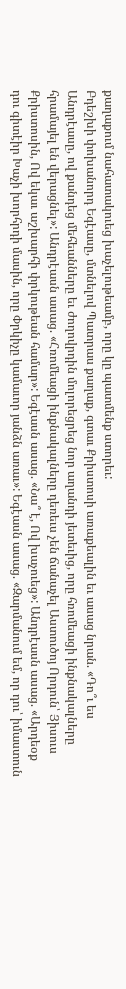քաղաքում նահատակուեց խաչելութեամբ, որը կը պատմենք ստորեւ:
Բդեշխի փոխանորդ Եգէասը, մտնելով Պատրաս քաղաք, գտաւ Քրիստոսի առաքեալին եւ ասաց նրան. «Դո՞ւ ես Անդրէասը, ով քանդեց մեհեանները եւ ժողովրդին մոլորեցրեց նոր աղանդի յետեւից, որը հռոմեացի ինքնակալները հրամայել են վերացնել»: Անդրէասն ասաց. «Հռոմեացի ինքնակալները դեռեւս չեն ճանաչել Աստուծոյ Որդուն՝ Յիսուս Քրիստոսին, Ով եկաւ աշխարհի փրկութեան համար»: Եգէասն ասաց. «Նա՞ է, Ով խաչուեց»: Անդրէասն ասաց. «Արդեօք դու գիտէիր Խաչի խորհրդի մասին, որը Փրկիչը կամաւոր յանձն առաւ»: Եգէասն ասաց. «Զարմանում եմ, որ դու՝ իմաստուն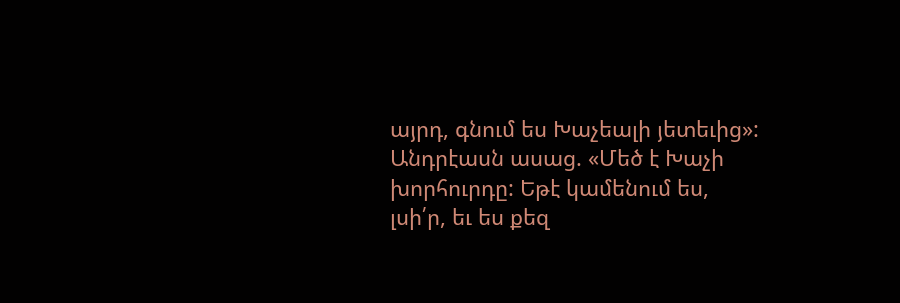այրդ, գնում ես Խաչեալի յետեւից»: Անդրէասն ասաց. «Մեծ է Խաչի խորհուրդը: Եթէ կամենում ես, լսի՛ր, եւ ես քեզ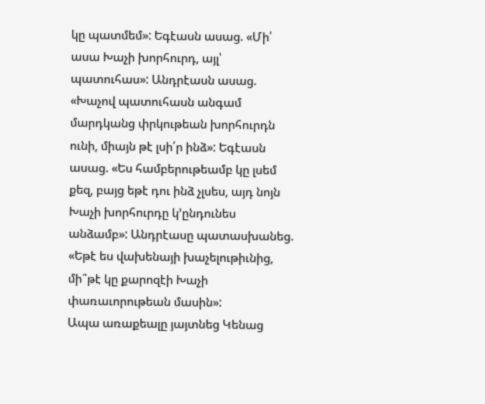կը պատմեմ»: Եգէասն ասաց. «Մի՛ ասա Խաչի խորհուրդ, այլ՝ պատուհաս»: Անդրէասն ասաց. «Խաչով պատուհասն անգամ մարդկանց փրկութեան խորհուրդն ունի, միայն թէ լսի՛ր ինձ»: Եգէասն ասաց. «Ես համբերութեամբ կը լսեմ քեզ, բայց եթէ դու ինձ չլսես, այդ նոյն Խաչի խորհուրդը կ՚ընդունես անձամբ»: Անդրէասը պատասխանեց. «Եթէ ես վախենայի խաչելութիւնից, մի՞թէ կը քարոզէի Խաչի փառաւորութեան մասին»:
Ապա առաքեալը յայտնեց Կենաց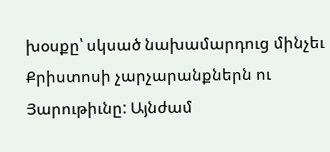խօսքը՝ սկսած նախամարդուց մինչեւ Քրիստոսի չարչարանքներն ու Յարութիւնը: Այնժամ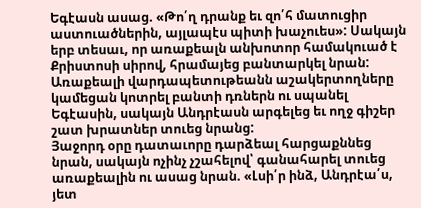Եգէասն ասաց. «Թո՛ղ դրանք եւ զո՛հ մատուցիր աստուածներին, այլապէս պիտի խաչուես»: Սակայն երբ տեսաւ, որ առաքեալն անխոտոր համակուած է Քրիստոսի սիրով, հրամայեց բանտարկել նրան: Առաքեալի վարդապետութեանն աշակերտողները կամեցան կոտրել բանտի դռներն ու սպանել Եգէասին, սակայն Անդրէասն արգելեց եւ ողջ գիշեր շատ խրատներ տուեց նրանց:
Յաջորդ օրը դատաւորը դարձեալ հարցաքննեց նրան, սակայն ոչինչ չշահելով՝ գանահարել տուեց առաքեալին ու ասաց նրան. «Լսի՛ր ինձ, Անդրէա՛ս, յետ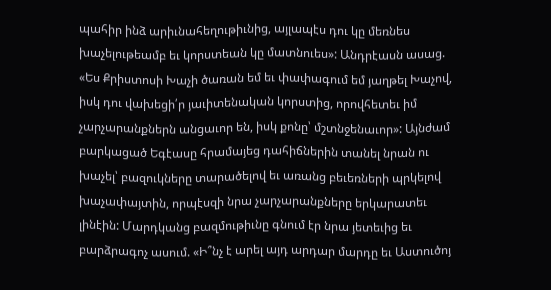պահիր ինձ արիւնահեղութիւնից, այլապէս դու կը մեռնես խաչելութեամբ եւ կորստեան կը մատնուես»: Անդրէասն ասաց. «Ես Քրիստոսի Խաչի ծառան եմ եւ փափագում եմ յաղթել Խաչով, իսկ դու վախեցի՛ր յաւիտենական կորստից, որովհետեւ իմ չարչարանքներն անցաւոր են, իսկ քոնը՝ մշտնջենաւոր»: Այնժամ բարկացած Եգէասը հրամայեց դահիճներին տանել նրան ու խաչել՝ բազուկները տարածելով եւ առանց բեւեռների պրկելով խաչափայտին, որպէսզի նրա չարչարանքները երկարատեւ լինէին: Մարդկանց բազմութիւնը գնում էր նրա յետեւից եւ բարձրագոչ ասում. «Ի՞նչ է արել այդ արդար մարդը եւ Աստուծոյ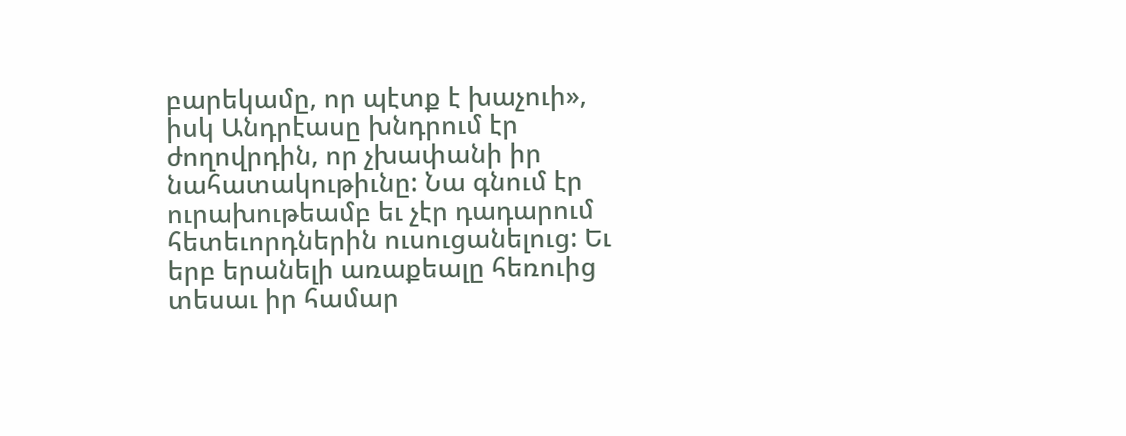բարեկամը, որ պէտք է խաչուի», իսկ Անդրէասը խնդրում էր ժողովրդին, որ չխափանի իր նահատակութիւնը: Նա գնում էր ուրախութեամբ եւ չէր դադարում հետեւորդներին ուսուցանելուց: Եւ երբ երանելի առաքեալը հեռուից տեսաւ իր համար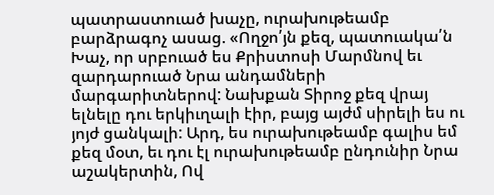պատրաստուած խաչը, ուրախութեամբ բարձրագոչ ասաց. «Ողջո՛յն քեզ, պատուակա՛ն Խաչ, որ սրբուած ես Քրիստոսի Մարմնով եւ զարդարուած Նրա անդամների մարգարիտներով: Նախքան Տիրոջ քեզ վրայ ելնելը դու երկիւղալի էիր, բայց այժմ սիրելի ես ու յոյժ ցանկալի: Արդ, ես ուրախութեամբ գալիս եմ քեզ մօտ, եւ դու էլ ուրախութեամբ ընդունիր Նրա աշակերտին, Ով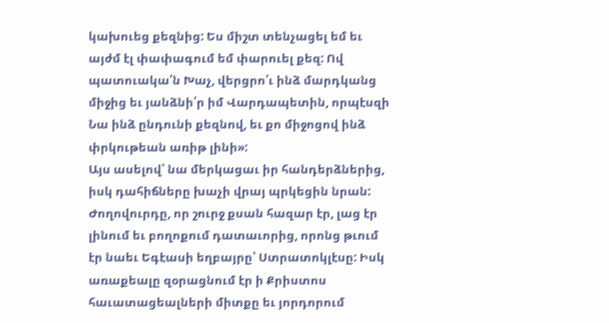կախուեց քեզնից: Ես միշտ տենչացել եմ եւ այժմ էլ փափագում եմ փարուել քեզ: Ով պատուակա՛ն Խաչ, վերցրո՛ւ ինձ մարդկանց միջից եւ յանձնի՛ր իմ Վարդապետին, որպէսզի Նա ինձ ընդունի քեզնով, եւ քո միջոցով ինձ փրկութեան առիթ լինի»:
Այս ասելով՝ նա մերկացաւ իր հանդերձներից, իսկ դահիճները խաչի վրայ պրկեցին նրան: Ժողովուրդը, որ շուրջ քսան հազար էր, լաց էր լինում եւ բողոքում դատաւորից, որոնց թւում էր նաեւ Եգէասի եղբայրը՝ Ստրատոկլէսը: Իսկ առաքեալը զօրացնում էր ի Քրիստոս հաւատացեալների միտքը եւ յորդորում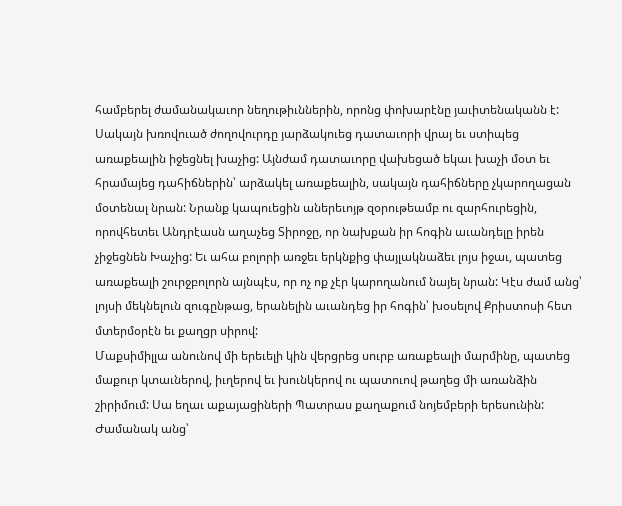համբերել ժամանակաւոր նեղութիւններին, որոնց փոխարէնը յաւիտենականն է: Սակայն խռովուած ժողովուրդը յարձակուեց դատաւորի վրայ եւ ստիպեց առաքեալին իջեցնել խաչից: Այնժամ դատաւորը վախեցած եկաւ խաչի մօտ եւ հրամայեց դահիճներին՝ արձակել առաքեալին, սակայն դահիճները չկարողացան մօտենալ նրան: Նրանք կապուեցին աներեւոյթ զօրութեամբ ու զարհուրեցին, որովհետեւ Անդրէասն աղաչեց Տիրոջը, որ նախքան իր հոգին աւանդելը իրեն չիջեցնեն Խաչից: Եւ ահա բոլորի առջեւ երկնքից փայլակնաձեւ լոյս իջաւ, պատեց առաքեալի շուրջբոլորն այնպէս, որ ոչ ոք չէր կարողանում նայել նրան: Կէս ժամ անց՝ լոյսի մեկնելուն զուգընթաց, երանելին աւանդեց իր հոգին՝ խօսելով Քրիստոսի հետ մտերմօրէն եւ քաղցր սիրով:
Մաքսիմիլլա անունով մի երեւելի կին վերցրեց սուրբ առաքեալի մարմինը, պատեց մաքուր կտաւներով, իւղերով եւ խունկերով ու պատուով թաղեց մի առանձին շիրիմում: Սա եղաւ աքայացիների Պատրաս քաղաքում նոյեմբերի երեսունին: Ժամանակ անց՝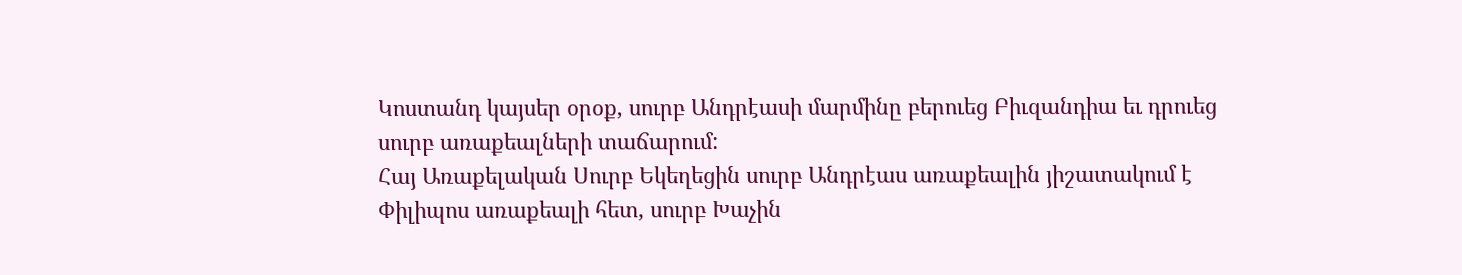Կոստանդ կայսեր օրօք, սուրբ Անդրէասի մարմինը բերուեց Բիւզանդիա եւ դրուեց սուրբ առաքեալների տաճարում:
Հայ Առաքելական Սուրբ Եկեղեցին սուրբ Անդրէաս առաքեալին յիշատակում է Փիլիպոս առաքեալի հետ, սուրբ Խաչին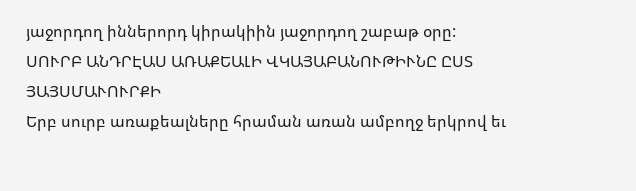յաջորդող իններորդ կիրակիին յաջորդող շաբաթ օրը:
ՍՈՒՐԲ ԱՆԴՐԷԱՍ ԱՌԱՔԵԱԼԻ ՎԿԱՅԱԲԱՆՈՒԹԻՒՆԸ ԸՍՏ ՅԱՅՍՄԱՒՈՒՐՔԻ
Երբ սուրբ առաքեալները հրաման առան ամբողջ երկրով եւ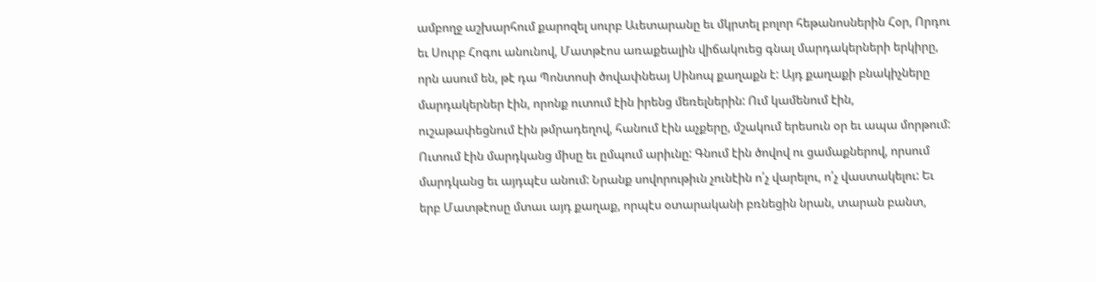ամբողջ աշխարհում քարոզել սուրբ Աւետարանը եւ մկրտել բոլոր հեթանոսներին Հօր, Որդու եւ Սուրբ Հոգու անունով, Մատթէոս առաքեալին վիճակուեց գնալ մարդակերների երկիրը, որն ասում են, թէ դա Պոնտոսի ծովափնեայ Սինոպ քաղաքն է: Այդ քաղաքի բնակիչները մարդակերներ էին, որոնք ուտում էին իրենց մեռելներին: Ում կամենում էին, ուշաթափեցնում էին թմրադեղով, հանում էին աչքերը, մշակում երեսուն օր եւ ապա մորթում: Ուտում էին մարդկանց միսը եւ ըմպում արիւնը: Գնում էին ծովով ու ցամաքներով, որսում մարդկանց եւ այդպէս անում: Նրանք սովորութիւն չունէին ո՛չ վարելու, ո՛չ վաստակելու: Եւ երբ Մատթէոսը մտաւ այդ քաղաք, որպէս օտարականի բռնեցին նրան, տարան բանտ,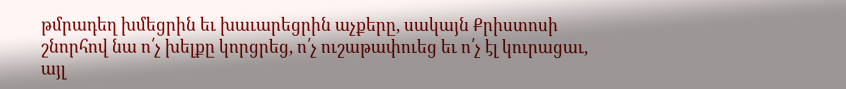թմրադեղ խմեցրին եւ խաւարեցրին աչքերը, սակայն Քրիստոսի շնորհով նա ո՛չ խելքը կորցրեց, ո՛չ ուշաթափուեց եւ ո՛չ էլ կուրացաւ, այլ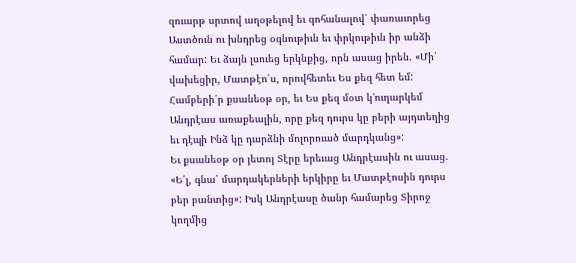զուարթ սրտով աղօթելով եւ գոհանալով՝ փառաւորեց Աստծուն ու խնդրեց օգնութիւն եւ փրկութիւն իր անձի համար: Եւ ձայն լսուեց երկնքից, որն ասաց իրեն. «Մի՛ վախեցիր, Մատթէո՛ս, որովհետեւ Ես քեզ հետ եմ: Համբերի՛ր քսանեօթ օր, եւ Ես քեզ մօտ կ՚ուղարկեմ Անդրէաս առաքեալին, որը քեզ դուրս կը բերի այդտեղից եւ դէպի Ինձ կը դարձնի մոլորուած մարդկանց»:
Եւ քսանեօթ օր յետոյ Տէրը երեւաց Անդրէասին ու ասաց. «Ե՛լ, գնա՛ մարդակերների երկիրը եւ Մատթէոսին դուրս բեր բանտից»: Իսկ Անդրէասը ծանր համարեց Տիրոջ կողմից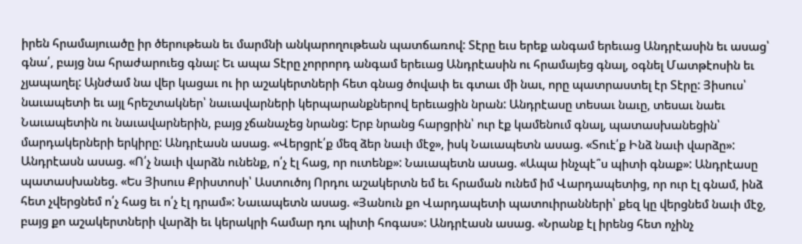իրեն հրամայուածը իր ծերութեան եւ մարմնի անկարողութեան պատճառով: Տէրը եւս երեք անգամ երեւաց Անդրէասին եւ ասաց՝ գնա՛, բայց նա հրաժարուեց գնալ: Եւ ապա Տէրը չորրորդ անգամ երեւաց Անդրէասին ու հրամայեց գնալ, օգնել Մատթէոսին եւ չյապաղել: Այնժամ նա վեր կացաւ ու իր աշակերտների հետ գնաց ծովափ եւ գտաւ մի նաւ, որը պատրաստել էր Տէրը: Յիսուս՝ նաւապետի եւ այլ հրեշտակներ՝ նաւավարների կերպարանքներով երեւացին նրան: Անդրէասը տեսաւ նաւը, տեսաւ նաեւ Նաւապետին ու նաւավարներին, բայց չճանաչեց նրանց: Երբ նրանց հարցրին՝ ուր էք կամենում գնալ, պատասխանեցին՝ մարդակերների երկիրը: Անդրէասն ասաց. «Վերցրէ՛ք մեզ ձեր նաւի մէջ», իսկ Նաւապետն ասաց. «Տուէ՛ք Ինձ նաւի վարձը»: Անդրէասն ասաց. «Ո՛չ նաւի վարձն ունենք, ո՛չ էլ հաց, որ ուտենք»: Նաւապետն ասաց. «Ապա ինչպէ՞ս պիտի գնաք»: Անդրէասը պատասխանեց. «Ես Յիսուս Քրիստոսի՝ Աստուծոյ Որդու աշակերտն եմ եւ հրաման ունեմ իմ Վարդապետից, որ ուր էլ գնամ, ինձ հետ չվերցնեմ ո՛չ հաց եւ ո՛չ էլ դրամ»: Նաւապետն ասաց. «Յանուն քո Վարդապետի պատուիրանների՝ քեզ կը վերցնեմ նաւի մէջ, բայց քո աշակերտների վարձի եւ կերակրի համար դու պիտի հոգաս»: Անդրէասն ասաց. «Նրանք էլ իրենց հետ ոչինչ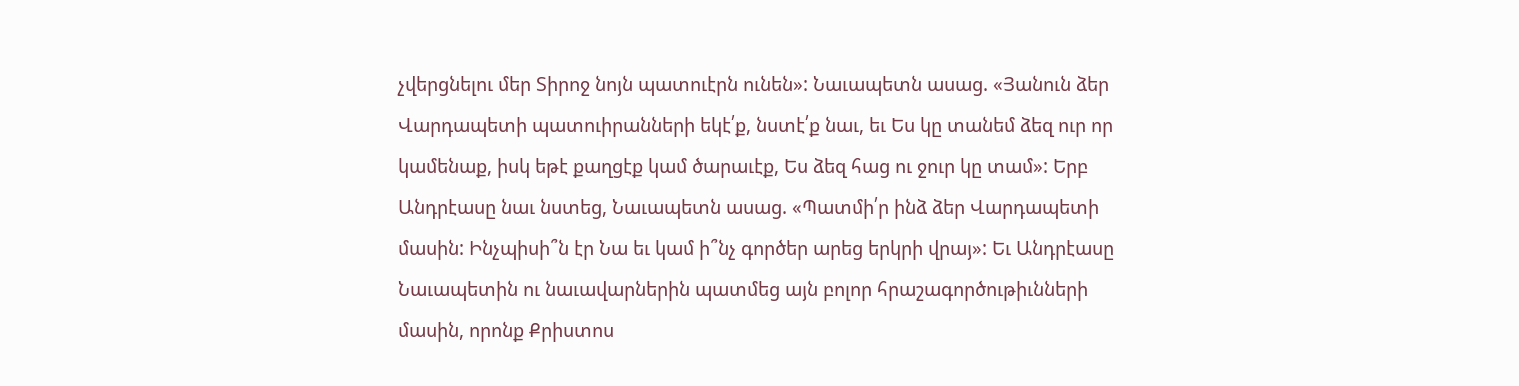չվերցնելու մեր Տիրոջ նոյն պատուէրն ունեն»: Նաւապետն ասաց. «Յանուն ձեր Վարդապետի պատուիրանների եկէ՛ք, նստէ՛ք նաւ, եւ Ես կը տանեմ ձեզ ուր որ կամենաք, իսկ եթէ քաղցէք կամ ծարաւէք, Ես ձեզ հաց ու ջուր կը տամ»: Երբ Անդրէասը նաւ նստեց, Նաւապետն ասաց. «Պատմի՛ր ինձ ձեր Վարդապետի մասին: Ինչպիսի՞ն էր Նա եւ կամ ի՞նչ գործեր արեց երկրի վրայ»: Եւ Անդրէասը Նաւապետին ու նաւավարներին պատմեց այն բոլոր հրաշագործութիւնների մասին, որոնք Քրիստոս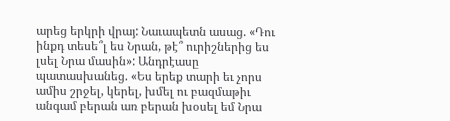արեց երկրի վրայ: Նաւապետն ասաց. «Դու ինքդ տեսե՞լ ես Նրան, թէ՞ ուրիշներից ես լսել Նրա մասին»: Անդրէասը պատասխանեց. «Ես երեք տարի եւ չորս ամիս շրջել, կերել, խմել ու բազմաթիւ անգամ բերան առ բերան խօսել եմ Նրա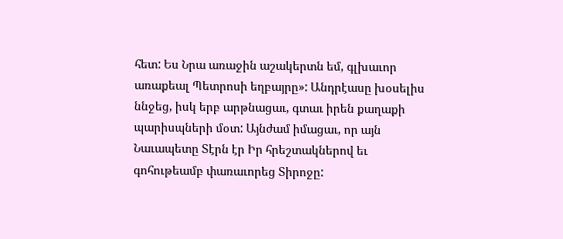հետ: Ես Նրա առաջին աշակերտն եմ, գլխաւոր առաքեալ Պետրոսի եղբայրը»: Անդրէասը խօսելիս ննջեց, իսկ երբ արթնացաւ, գտաւ իրեն քաղաքի պարիսպների մօտ: Այնժամ իմացաւ, որ այն Նաւապետը Տէրն էր Իր հրեշտակներով եւ գոհութեամբ փառաւորեց Տիրոջը: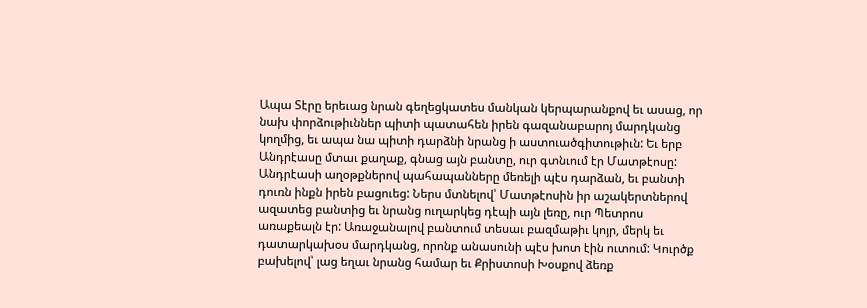Ապա Տէրը երեւաց նրան գեղեցկատես մանկան կերպարանքով եւ ասաց, որ նախ փորձութիւններ պիտի պատահեն իրեն գազանաբարոյ մարդկանց կողմից, եւ ապա նա պիտի դարձնի նրանց ի աստուածգիտութիւն: Եւ երբ Անդրէասը մտաւ քաղաք, գնաց այն բանտը, ուր գտնւում էր Մատթէոսը: Անդրէասի աղօթքներով պահապանները մեռելի պէս դարձան, եւ բանտի դուռն ինքն իրեն բացուեց: Ներս մտնելով՝ Մատթէոսին իր աշակերտներով ազատեց բանտից եւ նրանց ուղարկեց դէպի այն լեռը, ուր Պետրոս առաքեալն էր: Առաջանալով բանտում տեսաւ բազմաթիւ կոյր, մերկ եւ դատարկախօս մարդկանց, որոնք անասունի պէս խոտ էին ուտում: Կուրծք բախելով՝ լաց եղաւ նրանց համար եւ Քրիստոսի Խօսքով ձեռք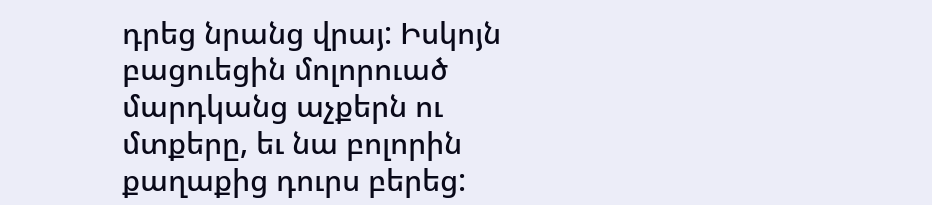դրեց նրանց վրայ: Իսկոյն բացուեցին մոլորուած մարդկանց աչքերն ու մտքերը, եւ նա բոլորին քաղաքից դուրս բերեց: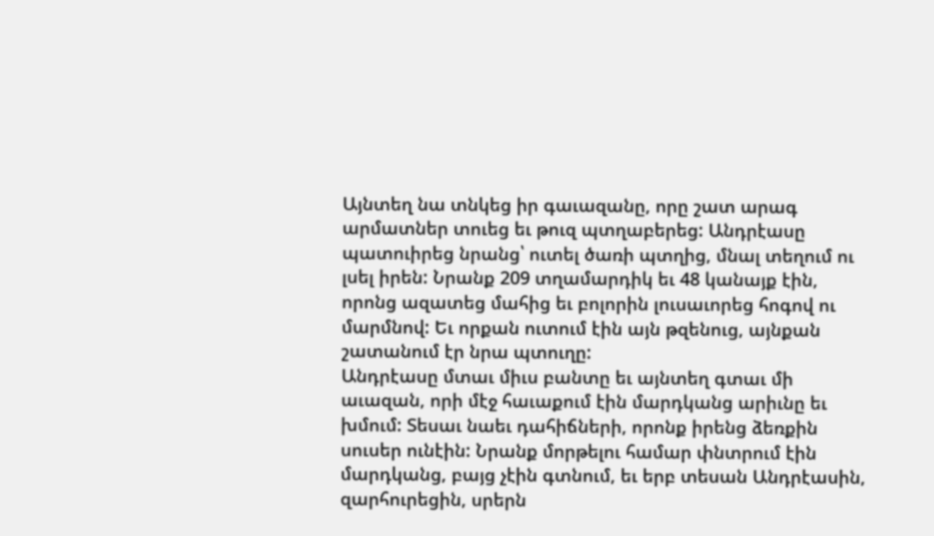Այնտեղ նա տնկեց իր գաւազանը, որը շատ արագ արմատներ տուեց եւ թուզ պտղաբերեց: Անդրէասը պատուիրեց նրանց՝ ուտել ծառի պտղից, մնալ տեղում ու լսել իրեն: Նրանք 209 տղամարդիկ եւ 48 կանայք էին, որոնց ազատեց մահից եւ բոլորին լուսաւորեց հոգով ու մարմնով: Եւ որքան ուտում էին այն թզենուց, այնքան շատանում էր նրա պտուղը:
Անդրէասը մտաւ միւս բանտը եւ այնտեղ գտաւ մի աւազան, որի մէջ հաւաքում էին մարդկանց արիւնը եւ խմում: Տեսաւ նաեւ դահիճների, որոնք իրենց ձեռքին սուսեր ունէին: Նրանք մորթելու համար փնտրում էին մարդկանց, բայց չէին գտնում, եւ երբ տեսան Անդրէասին, զարհուրեցին, սրերն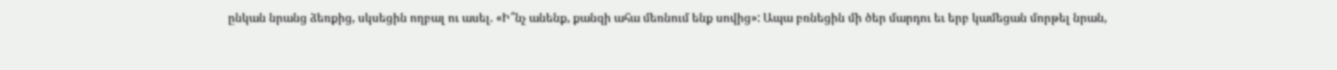ընկան նրանց ձեռքից, սկսեցին ողբալ ու ասել. «Ի՞նչ անենք, քանզի ահա մեռնում ենք սովից»: Ապա բռնեցին մի ծեր մարդու եւ երբ կամեցան մորթել նրան,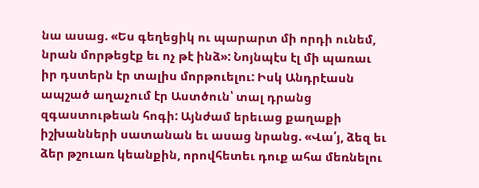նա ասաց. «Ես գեղեցիկ ու պարարտ մի որդի ունեմ, նրան մորթեցէք եւ ոչ թէ ինձ»: Նոյնպէս էլ մի պառաւ իր դստերն էր տալիս մորթուելու: Իսկ Անդրէասն ապշած աղաչում էր Աստծուն՝ տալ դրանց զգաստութեան հոգի: Այնժամ երեւաց քաղաքի իշխանների սատանան եւ ասաց նրանց. «Վա՛յ, ձեզ եւ ձեր թշուառ կեանքին, որովհետեւ դուք ահա մեռնելու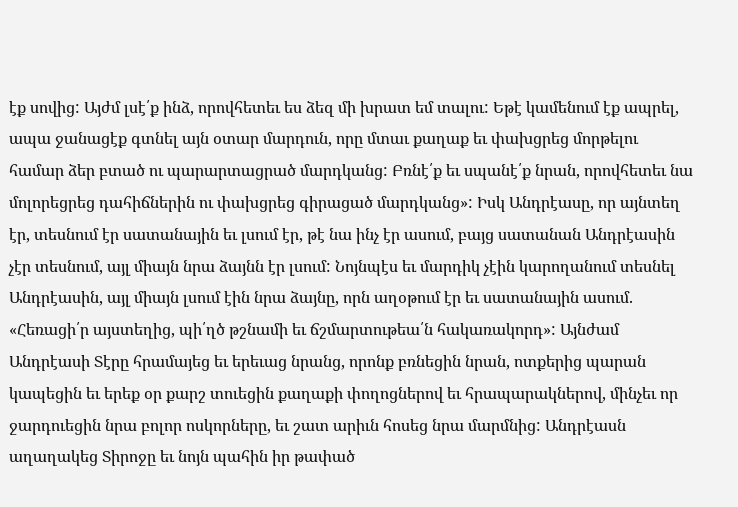էք սովից: Այժմ լսէ՛ք ինձ, որովհետեւ ես ձեզ մի խրատ եմ տալու: Եթէ կամենում էք ապրել, ապա ջանացէք գտնել այն օտար մարդուն, որը մտաւ քաղաք եւ փախցրեց մորթելու համար ձեր բտած ու պարարտացրած մարդկանց: Բռնէ՛ք եւ սպանէ՛ք նրան, որովհետեւ նա մոլորեցրեց դահիճներին ու փախցրեց գիրացած մարդկանց»: Իսկ Անդրէասը, որ այնտեղ էր, տեսնում էր սատանային եւ լսում էր, թէ նա ինչ էր ասում, բայց սատանան Անդրէասին չէր տեսնում, այլ միայն նրա ձայնն էր լսում: Նոյնպէս եւ մարդիկ չէին կարողանում տեսնել Անդրէասին, այլ միայն լսում էին նրա ձայնը, որն աղօթում էր եւ սատանային ասում. «Հեռացի՛ր այստեղից, պի՛ղծ թշնամի եւ ճշմարտութեա՛ն հակառակորդ»: Այնժամ Անդրէասի Տէրը հրամայեց եւ երեւաց նրանց, որոնք բռնեցին նրան, ոտքերից պարան կապեցին եւ երեք օր քարշ տուեցին քաղաքի փողոցներով եւ հրապարակներով, մինչեւ որ ջարդուեցին նրա բոլոր ոսկորները, եւ շատ արիւն հոսեց նրա մարմնից: Անդրէասն աղաղակեց Տիրոջը եւ նոյն պահին իր թափած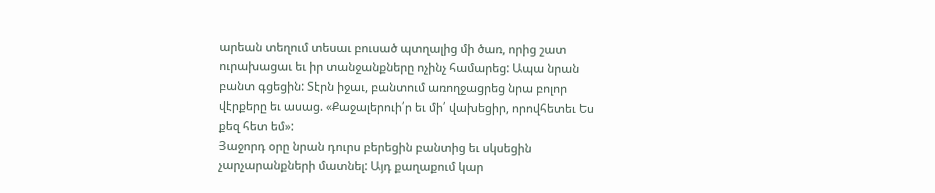արեան տեղում տեսաւ բուսած պտղալից մի ծառ, որից շատ ուրախացաւ եւ իր տանջանքները ոչինչ համարեց: Ապա նրան բանտ գցեցին: Տէրն իջաւ, բանտում առողջացրեց նրա բոլոր վէրքերը եւ ասաց. «Քաջալերուի՛ր եւ մի՛ վախեցիր, որովհետեւ Ես քեզ հետ եմ»:
Յաջորդ օրը նրան դուրս բերեցին բանտից եւ սկսեցին չարչարանքների մատնել: Այդ քաղաքում կար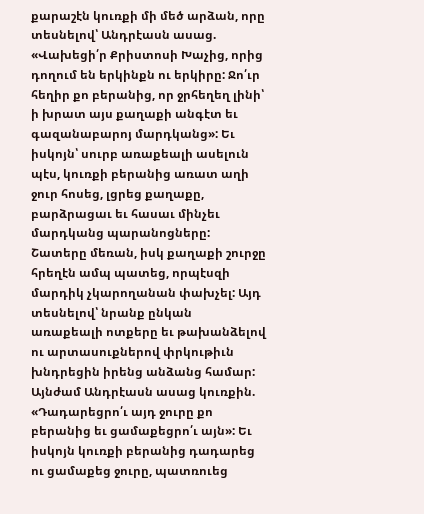քարաշէն կուռքի մի մեծ արձան, որը տեսնելով՝ Անդրէասն ասաց. «Վախեցի՛ր Քրիստոսի Խաչից, որից դողում են երկինքն ու երկիրը: Ջո՛ւր հեղիր քո բերանից, որ ջրհեղեղ լինի՝ ի խրատ այս քաղաքի անգէտ եւ գազանաբարոյ մարդկանց»: Եւ իսկոյն՝ սուրբ առաքեալի ասելուն պէս, կուռքի բերանից առատ աղի ջուր հոսեց, լցրեց քաղաքը, բարձրացաւ եւ հասաւ մինչեւ մարդկանց պարանոցները: Շատերը մեռան, իսկ քաղաքի շուրջը հրեղէն ամպ պատեց, որպէսզի մարդիկ չկարողանան փախչել: Այդ տեսնելով՝ նրանք ընկան առաքեալի ոտքերը եւ թախանձելով ու արտասուքներով փրկութիւն խնդրեցին իրենց անձանց համար: Այնժամ Անդրէասն ասաց կուռքին. «Դադարեցրո՛ւ այդ ջուրը քո բերանից եւ ցամաքեցրո՛ւ այն»: Եւ իսկոյն կուռքի բերանից դադարեց ու ցամաքեց ջուրը, պատռուեց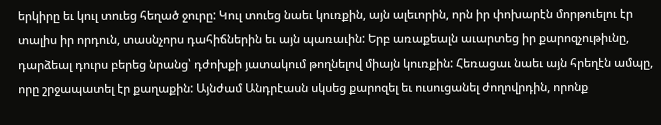երկիրը եւ կուլ տուեց հեղած ջուրը: Կուլ տուեց նաեւ կուռքին, այն ալեւորին, որն իր փոխարէն մորթուելու էր տալիս իր որդուն, տասնչորս դահիճներին եւ այն պառաւին: Երբ առաքեալն աւարտեց իր քարոզչութիւնը, դարձեալ դուրս բերեց նրանց՝ դժոխքի յատակում թողնելով միայն կուռքին: Հեռացաւ նաեւ այն հրեղէն ամպը, որը շրջապատել էր քաղաքին: Այնժամ Անդրէասն սկսեց քարոզել եւ ուսուցանել ժողովրդին, որոնք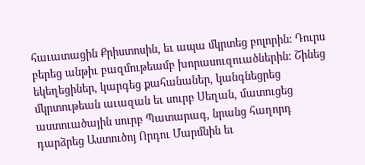հաւատացին Քրիստոսին, եւ ապա մկրտեց բոլորին: Դուրս բերեց անթիւ բազմութեամբ խորասուզուածներին: Շինեց եկեղեցիներ, կարգեց քահանաներ, կանգնեցրեց մկրտութեան աւազան եւ սուրբ Սեղան, մատուցեց աստուածային սուրբ Պատարագ, նրանց հաղորդ դարձրեց Աստուծոյ Որդու Մարմնին եւ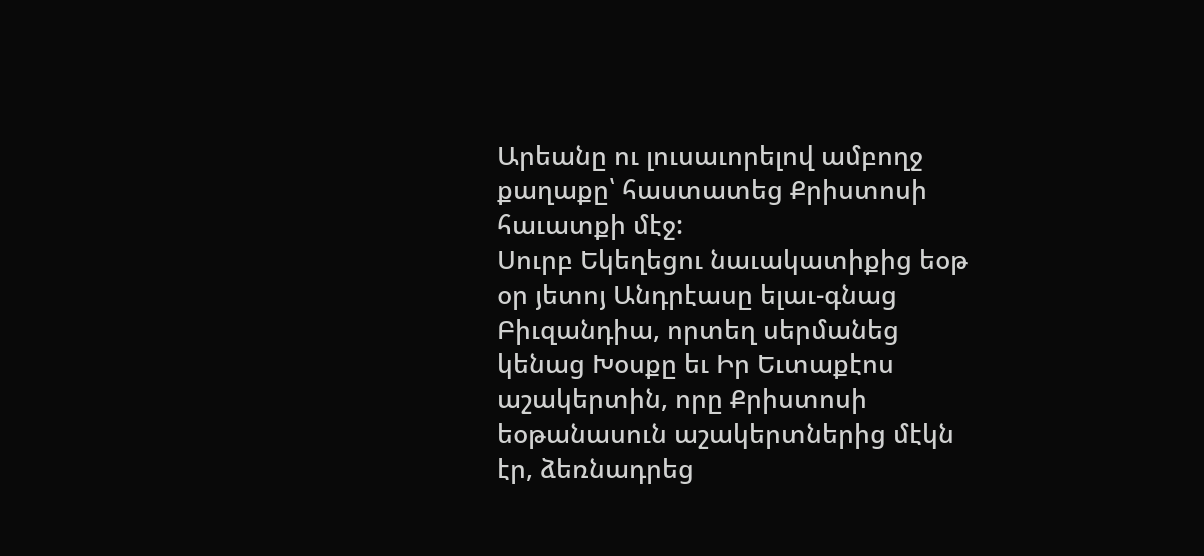Արեանը ու լուսաւորելով ամբողջ քաղաքը՝ հաստատեց Քրիստոսի հաւատքի մէջ:
Սուրբ Եկեղեցու նաւակատիքից եօթ օր յետոյ Անդրէասը ելաւ-գնաց Բիւզանդիա, որտեղ սերմանեց կենաց Խօսքը եւ Իր Եւտաքէոս աշակերտին, որը Քրիստոսի եօթանասուն աշակերտներից մէկն էր, ձեռնադրեց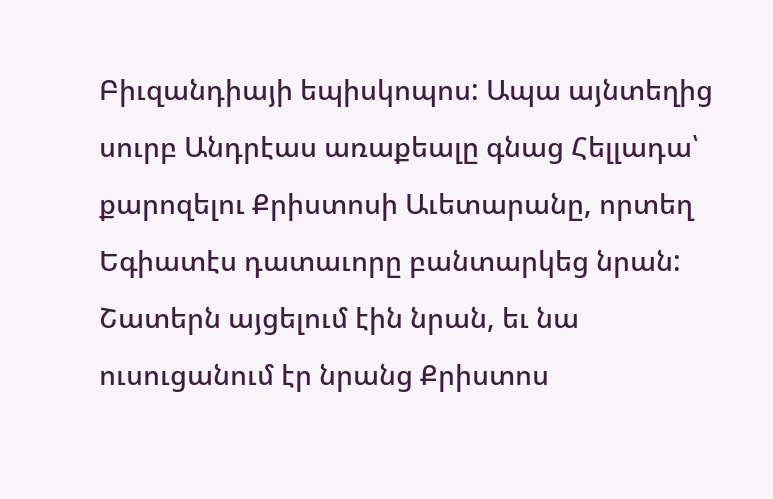Բիւզանդիայի եպիսկոպոս: Ապա այնտեղից սուրբ Անդրէաս առաքեալը գնաց Հելլադա՝ քարոզելու Քրիստոսի Աւետարանը, որտեղ Եգիատէս դատաւորը բանտարկեց նրան: Շատերն այցելում էին նրան, եւ նա ուսուցանում էր նրանց Քրիստոս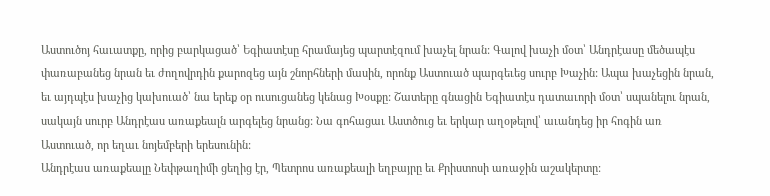Աստուծոյ հաւատքը, որից բարկացած՝ Եգիատէսը հրամայեց պարտէզում խաչել նրան: Գալով խաչի մօտ՝ Անդրէասը մեծապէս փառաբանեց նրան եւ ժողովրդին քարոզեց այն շնորհների մասին, որոնք Աստուած պարգեւեց սուրբ Խաչին: Ապա խաչեցին նրան, եւ այդպէս խաչից կախուած՝ նա երեք օր ուսուցանեց կենաց Խօսքը: Շատերը գնացին Եգիատէս դատաւորի մօտ՝ սպանելու նրան, սակայն սուրբ Անդրէաս առաքեալն արգելեց նրանց: Նա գոհացաւ Աստծուց եւ երկար աղօթելով՝ աւանդեց իր հոգին առ Աստուած, որ եղաւ նոյեմբերի երեսունին:
Անդրէաս առաքեալը Նեփթաղիմի ցեղից էր, Պետրոս առաքեալի եղբայրը եւ Քրիստոսի առաջին աշակերտը: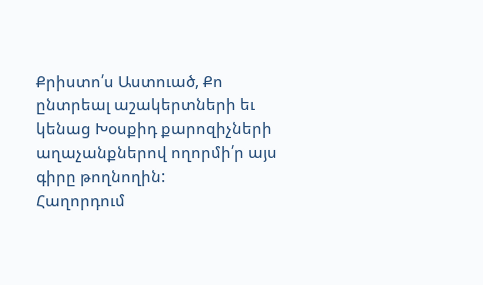Քրիստո՛ս Աստուած, Քո ընտրեալ աշակերտների եւ կենաց Խօսքիդ քարոզիչների աղաչանքներով ողորմի՛ր այս գիրը թողնողին:
Հաղորդում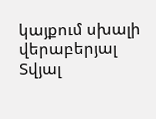կայքում սխալի վերաբերյալ
Տվյալ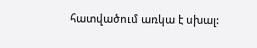հատվածում առկա է սխալ: